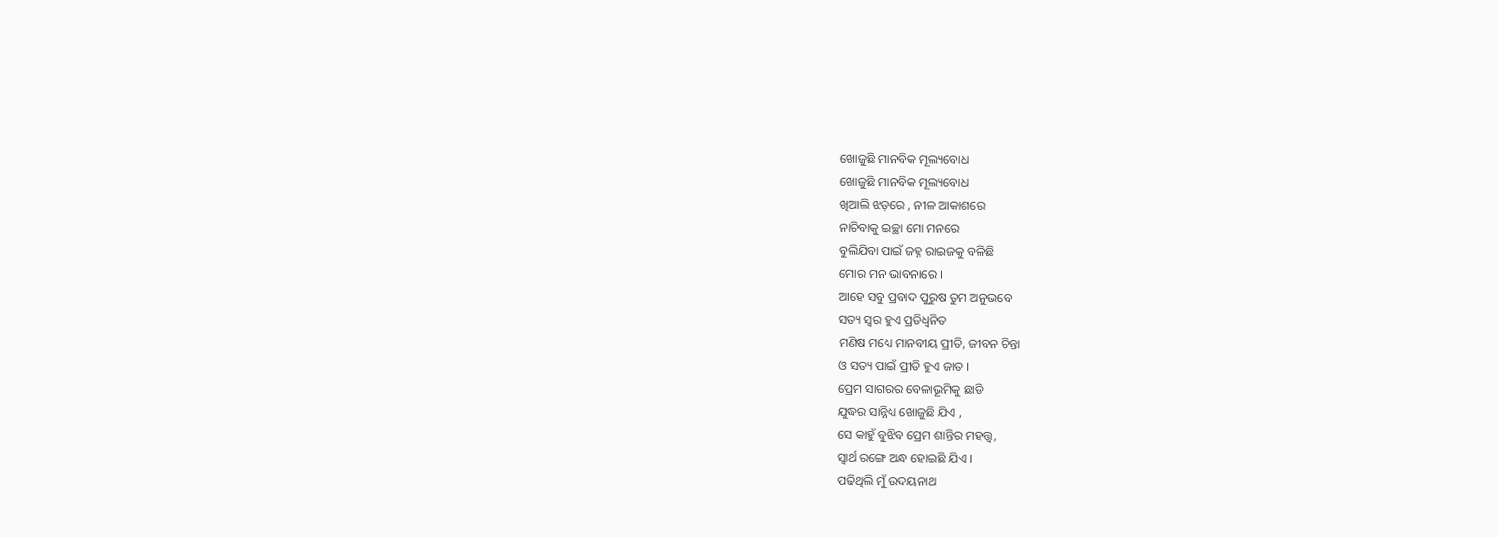ଖୋଜୁଛି ମାନବିକ ମୂଲ୍ୟବୋଧ
ଖୋଜୁଛି ମାନବିକ ମୂଲ୍ୟବୋଧ
ଖିଆଲି ଝଡ଼ରେ , ନୀଳ ଆକାଶରେ
ନାଚିବାକୁ ଇଚ୍ଛା ମୋ ମନରେ
ବୁଲିଯିବା ପାଇଁ ଜହ୍ନ ରାଇଜକୁ ବଳିଛି
ମୋର ମନ ଭାବନାରେ ।
ଆହେ ସବୁ ପ୍ରବାଦ ପୁରୁଷ ତୁମ ଅନୁଭବେ
ସତ୍ୟ ସ୍ୱର ହୁଏ ପ୍ରତିଧ୍ବନିତ
ମଣିଷ ମଧ୍ୟେ ମାନବୀୟ ପ୍ରୀତି, ଜୀବନ ଚିନ୍ତା
ଓ ସତ୍ୟ ପାଇଁ ପ୍ରୀତି ହୁଏ ଜାତ ।
ପ୍ରେମ ସାଗରର ବେଳାଭୂମିକୁ ଛାଡି
ଯୁଦ୍ଧର ସାନ୍ନିଧ୍ୟ ଖୋଜୁଛି ଯିଏ ,
ସେ କାହୁଁ ବୁଝିବ ପ୍ରେମ ଶାନ୍ତିର ମହତ୍ତ୍ୱ,
ସ୍ୱାର୍ଥ ରଙ୍ଗେ ଅନ୍ଧ ହୋଇଛି ଯିଏ ।
ପଢିଥିଲି ମୁଁ ଉଦୟନାଥ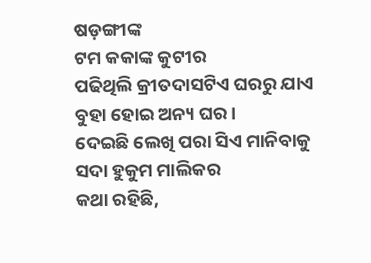ଷଡ଼ଙ୍ଗୀଙ୍କ
ଟମ କକାଙ୍କ କୁଟୀର
ପଢିଥିଲି କ୍ରୀତଦାସଟିଏ ଘରରୁ ଯାଏ
ବୁହା ହୋଇ ଅନ୍ୟ ଘର ।
ଦେଇଛି ଲେଖି ପରା ସିଏ ମାନିବାକୁ
ସଦା ହୁକୁମ ମାଲିକର
କଥା ରହିଛି,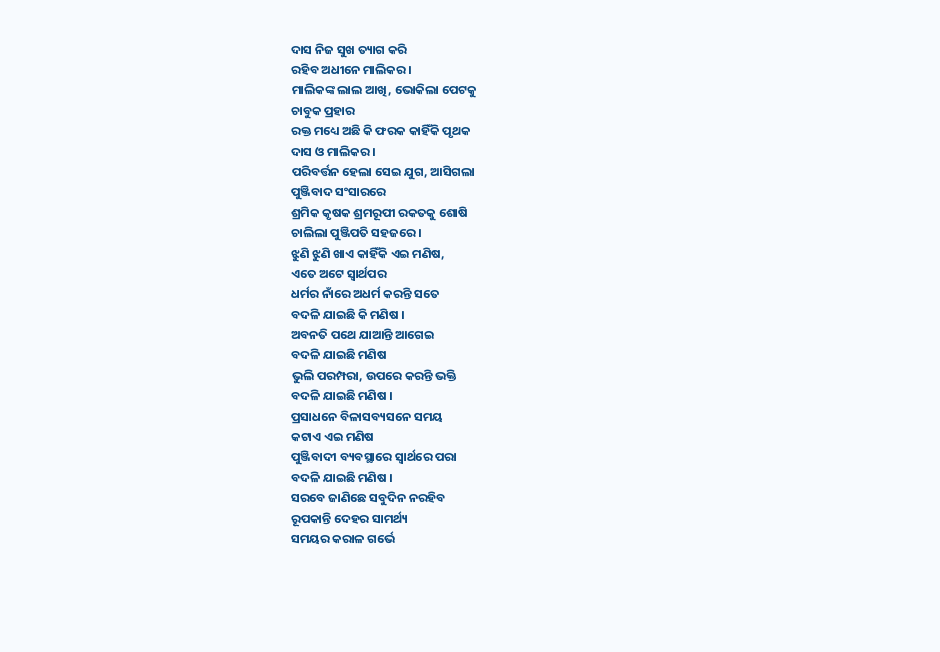ଦାସ ନିଜ ସୁଖ ତ୍ୟାଗ କରି
ରହିବ ଅଧୀନେ ମାଲିକର ।
ମାଲିକଙ୍କ ଲାଲ ଆଖି, ଭୋକିଲା ପେଟକୁ
ଚାବୁକ ପ୍ରହାର
ରକ୍ତ ମଧ୍ୟେ ଅଛି କି ଫରକ କାହିଁକି ପୃଥକ
ଦାସ ଓ ମାଲିକର ।
ପରିବର୍ତ୍ତନ ହେଲା ସେଇ ଯୁଗ, ଆସିଗଲା
ପୁଞ୍ଜିବାଦ ସଂସାରରେ
ଶ୍ରମିକ କୃଷକ ଶ୍ରମରୂପୀ ରକତକୁ ଶୋଷି
ଚାଲିଲା ପୁଞ୍ଜିପତି ସହଜରେ ।
ଝୁଣି ଝୁଣି ଖାଏ କାହିଁକି ଏଇ ମଣିଷ,
ଏତେ ଅଟେ ସ୍ୱାର୍ଥପର
ଧର୍ମର ନାଁରେ ଅଧର୍ମ କରନ୍ତି ସତେ
ବଦଳି ଯାଇଛି କି ମଣିଷ ।
ଅବନତି ପଥେ ଯାଆନ୍ତି ଆଗେଇ
ବଦଳି ଯାଇଛି ମଣିଷ
ଭୁଲି ପରମ୍ପରା, ଉପରେ କରନ୍ତି ଭକ୍ତି
ବଦଳି ଯାଇଛି ମଣିଷ ।
ପ୍ରସାଧନେ ବିଳାସବ୍ୟସନେ ସମୟ
କଟାଏ ଏଇ ମଣିଷ
ପୁଞ୍ଜିବାଦୀ ବ୍ୟବସ୍ଥାରେ ସ୍ୱାର୍ଥରେ ପରା
ବଦଳି ଯାଇଛି ମଣିଷ ।
ସରବେ ଜାଣିଛେ ସବୁଦିନ ନରହିବ
ରୂପକାନ୍ତି ଦେହର ସାମର୍ଥ୍ୟ
ସମୟର କରାଳ ଗର୍ଭେ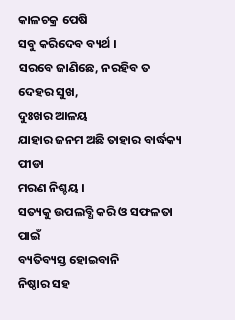କାଳଚକ୍ର ପେଷି
ସବୁ କରିଦେବ ବ୍ୟର୍ଥ ।
ସରବେ ଜାଣିଛେ, ନରହିବ ତ ଦେହର ସୁଖ,
ଦୁଃଖର ଆଳୟ
ଯାହାର ଜନମ ଅଛି ତାହାର ବାର୍ଦ୍ଧକ୍ୟ ପୀଡା
ମରଣ ନିଶ୍ଚୟ ।
ସତ୍ୟକୁ ଉପଲବ୍ଧି କରି ଓ ସଫଳତା ପାଇଁ
ବ୍ୟତିବ୍ୟସ୍ତ ହୋଇବାନି
ନିଷ୍ଠାର ସହ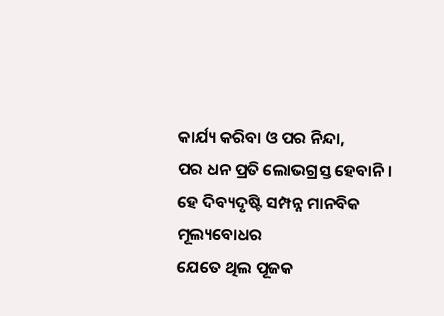କାର୍ଯ୍ୟ କରିବା ଓ ପର ନିନ୍ଦା,
ପର ଧନ ପ୍ରତି ଲୋଭଗ୍ରସ୍ତ ହେବାନି ।
ହେ ଦିବ୍ୟଦୃଷ୍ଟି ସମ୍ପନ୍ନ ମାନବିକ ମୂଲ୍ୟବୋଧର
ଯେତେ ଥିଲ ପୂଜକ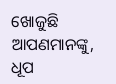ଖୋଜୁଛି ଆପଣମାନଙ୍କୁ, ଧୂପ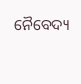ନୈବେଦ୍ୟ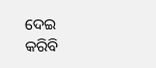ଦେଇ
କରିବି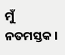ମୁଁ ନତମସ୍ତକ ।